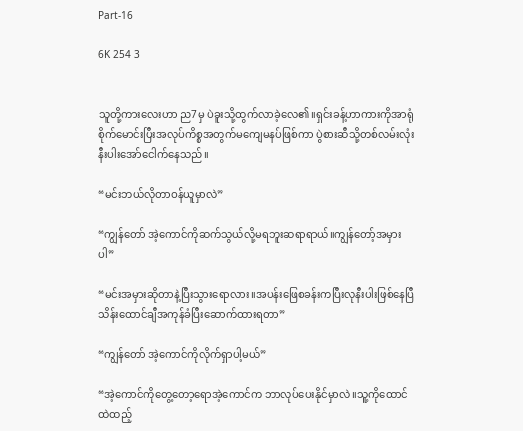Part-16

6K 254 3


သူတို့ကားလေးဟာ ည7မှ ပဲခူးသို့ထွက်လာခဲ့လေ၏။ရှင်းခန့်ဟာကားကိုအာရုံစိုက်မောင်းပြီးအလုပ်ကိစ္စအတွက်မကျေမနပ်ဖြစ်ကာ ပွဲစားဆီသို့တစ်လမ်းလုံးနီးပါးအော်ငေါက်နေသည်။

“မင်းဘယ်လိုတာဝန်ယူမှာလဲ”

“ကျွန်တော် အဲ့ကောင်ကိုဆက်သွယ်လို့မရဘူးဆရာရာယ်။ကျွန်တော့်အမှားပါ”

“မင်းအမှားဆိုတာနဲ့ပြီးသွားရောလား။အပန်းဖြေစခန်းကပြီးလုနီးပါးဖြစ်နေပြီ သိန်းထောင်ချီအကုန်ခံပြီးဆောက်ထားရတာ”

“ကျွန်တော် အဲ့ကောင်ကိုလိုက်ရှာပါ့မယ်”

“အဲ့ကောင်ကိုတွေ့တော့ရောအဲ့ကောင်က ဘာလုပ်ပေးနိုင်မှာလဲ။သူ့ကိုထောင်ထဲထည့်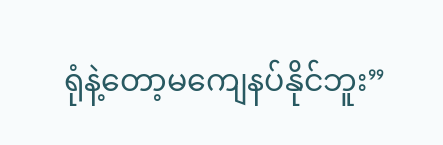ရုံနဲ့တော့မကျေနပ်နိုင်ဘူး”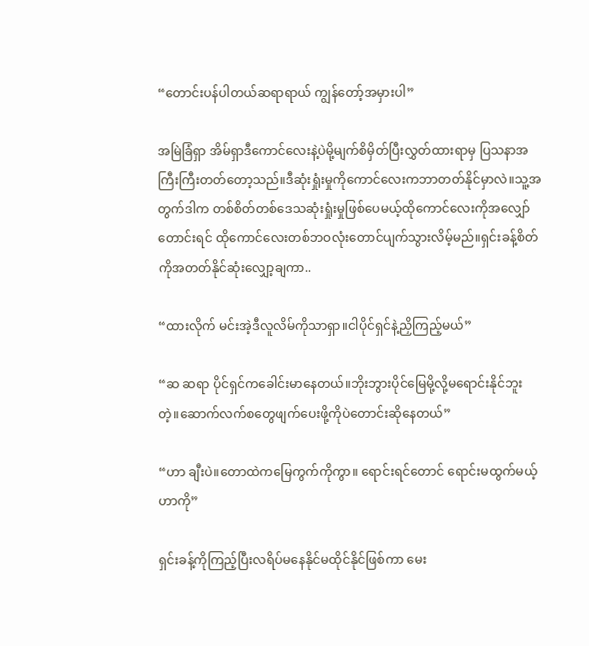“တောင်းပန်ပါတယ်ဆရာရာယ် ကျွန်တော့်အမှားပါ”

အမြဲခြံရှာ အိမ်ရှာဒီကောင်လေးနဲ့ပဲမို့မျက်စိမှိတ်ပြီးလွှတ်ထားရာမှ ပြသနာအကြီးကြီးတတ်တော့သည်။ဒီဆုံးရှုံးမှုကိုကောင်လေးကဘာတတ်နိုင်မှာလဲ။သူ့အတွက်ဒါက တစ်စိတ်တစ်ဒေသဆုံးရှုံးမှုဖြစ်ပေမယ့်ထိုကောင်လေးကိုအလျှော်တောင်းရင် ထိုကောင်လေးတစ်ဘဝလုံးတောင်ပျက်သွားလိမ့်မည်။ရှင်းခန့်စိတ်ကိုအတတ်နိုင်ဆုံးလျှော့ချကာ..

“ထားလိုက် မင်းအဲ့ဒီလူလိမ်ကိုသာရှာ။ငါပိုင်ရှင်နဲ့ညှိကြည့်မယ်”

“ဆ ဆရာ ပိုင်ရှင်ကခေါင်းမာနေတယ်။ဘိုးဘွားပိုင်မြေမို့လို့မရောင်းနိုင်ဘူးတဲ့။ဆောက်လက်စတွေဖျက်ပေးဖို့ကိုပဲတောင်းဆိုနေတယ်”

“ဟာ ချီးပဲ။တောထဲကမြေကွက်ကိုကွာ။ ရောင်းရင်တောင် ရောင်းမထွက်မယ့်ဟာကို”

ရှင်းခန့်ကိုကြည့်ပြီးလရိပ်မနေနိုင်မထိုင်နိုင်ဖြစ်ကာ မေး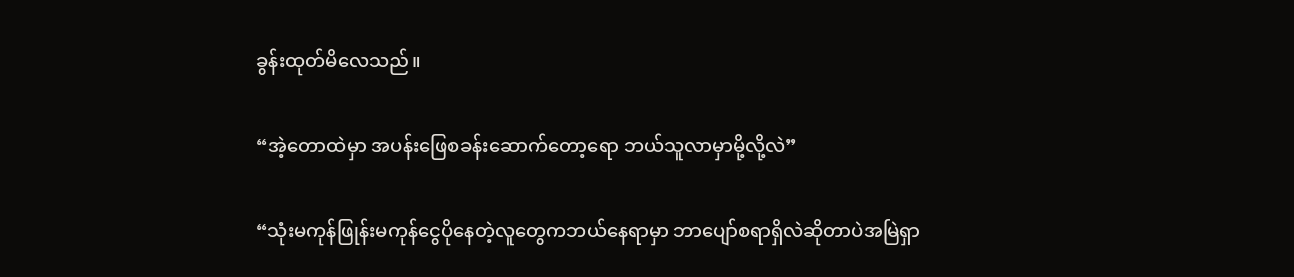ခွန်းထုတ်မိလေသည်။

“အဲ့တောထဲမှာ အပန်းဖြေစခန်းဆောက်တော့ရော ဘယ်သူလာမှာမို့လို့လဲ”

“သုံးမကုန်ဖြုန်းမကုန်ငွေပိုနေတဲ့လူတွေကဘယ်နေရာမှာ ဘာပျော်စရာရှိလဲဆိုတာပဲအမြဲရှာ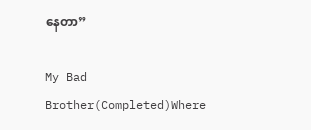နေတာ”

My Bad Brother(Completed)Where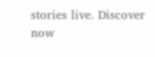stories live. Discover now